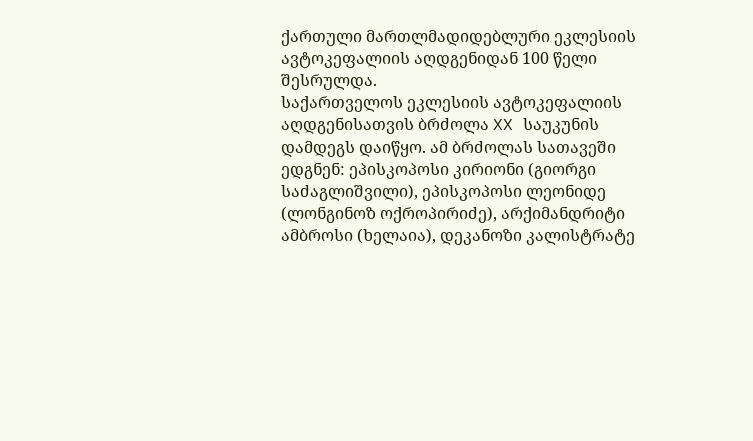ქართული მართლმადიდებლური ეკლესიის ავტოკეფალიის აღდგენიდან 100 წელი შესრულდა.
საქართველოს ეკლესიის ავტოკეფალიის აღდგენისათვის ბრძოლა XX საუკუნის დამდეგს დაიწყო. ამ ბრძოლას სათავეში ედგნენ: ეპისკოპოსი კირიონი (გიორგი საძაგლიშვილი), ეპისკოპოსი ლეონიდე (ლონგინოზ ოქროპირიძე), არქიმანდრიტი ამბროსი (ხელაია), დეკანოზი კალისტრატე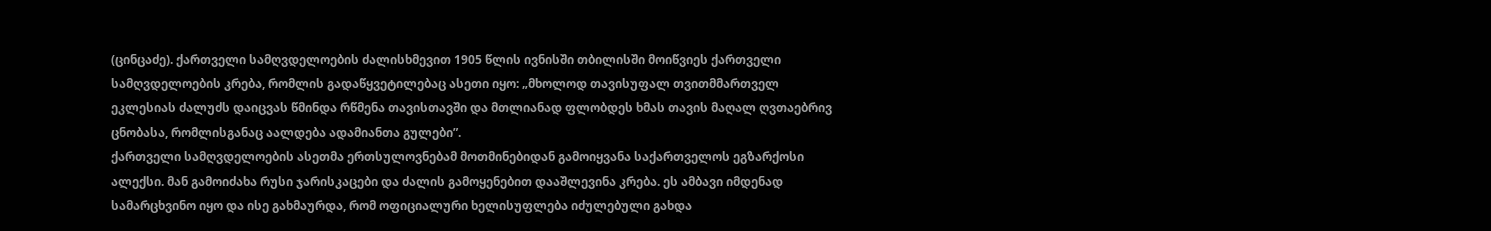(ცინცაძე). ქართველი სამღვდელოების ძალისხმევით 1905 წლის ივნისში თბილისში მოიწვიეს ქართველი სამღვდელოების კრება, რომლის გადაწყვეტილებაც ასეთი იყო: „მხოლოდ თავისუფალ თვითმმართველ ეკლესიას ძალუძს დაიცვას წმინდა რწმენა თავისთავში და მთლიანად ფლობდეს ხმას თავის მაღალ ღვთაებრივ ცნობასა, რომლისგანაც აალდება ადამიანთა გულები”.
ქართველი სამღვდელოების ასეთმა ერთსულოვნებამ მოთმინებიდან გამოიყვანა საქართველოს ეგზარქოსი ალექსი. მან გამოიძახა რუსი ჯარისკაცები და ძალის გამოყენებით დააშლევინა კრება. ეს ამბავი იმდენად სამარცხვინო იყო და ისე გახმაურდა, რომ ოფიციალური ხელისუფლება იძულებული გახდა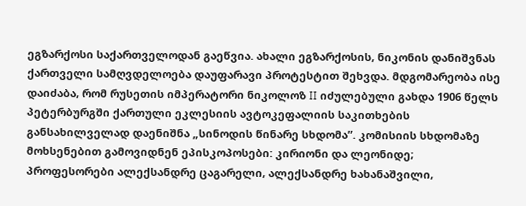ეგზარქოსი საქართველოდან გაეწვია. ახალი ეგზარქოსის, ნიკონის დანიშვნას ქართველი სამღვდელოება დაუფარავი პროტესტით შეხვდა. მდგომარეობა ისე დაიძაბა, რომ რუსეთის იმპერატორი ნიკოლოზ II იძულებული გახდა 1906 წელს პეტერბურგში ქართული ეკლესიის ავტოკეფალიის საკითხების განსახილველად დაენიშნა „სინოდის წინარე სხდომა”. კომისიის სხდომაზე მოხსენებით გამოვიდნენ ეპისკოპოსები: კირიონი და ლეონიდე; პროფესორები ალექსანდრე ცაგარელი, ალექსანდრე ხახანაშვილი,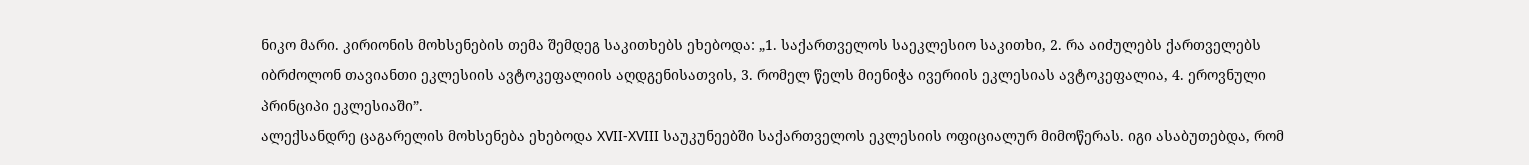ნიკო მარი. კირიონის მოხსენების თემა შემდეგ საკითხებს ეხებოდა: „1. საქართველოს საეკლესიო საკითხი, 2. რა აიძულებს ქართველებს იბრძოლონ თავიანთი ეკლესიის ავტოკეფალიის აღდგენისათვის, 3. რომელ წელს მიენიჭა ივერიის ეკლესიას ავტოკეფალია, 4. ეროვნული პრინციპი ეკლესიაში”.
ალექსანდრე ცაგარელის მოხსენება ეხებოდა XVII-XVIII საუკუნეებში საქართველოს ეკლესიის ოფიციალურ მიმოწერას. იგი ასაბუთებდა, რომ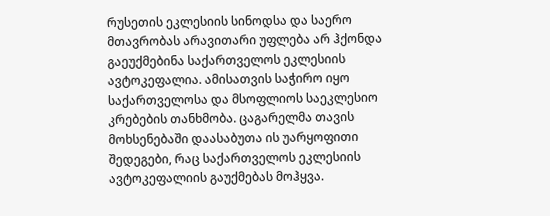რუსეთის ეკლესიის სინოდსა და საერო მთავრობას არავითარი უფლება არ ჰქონდა გაეუქმებინა საქართველოს ეკლესიის ავტოკეფალია. ამისათვის საჭირო იყო საქართველოსა და მსოფლიოს საეკლესიო კრებების თანხმობა. ცაგარელმა თავის მოხსენებაში დაასაბუთა ის უარყოფითი შედეგები, რაც საქართველოს ეკლესიის ავტოკეფალიის გაუქმებას მოჰყვა.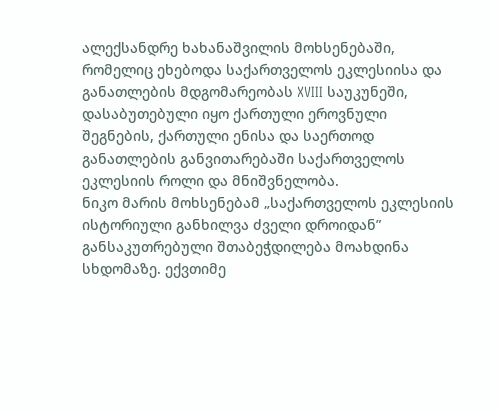ალექსანდრე ხახანაშვილის მოხსენებაში, რომელიც ეხებოდა საქართველოს ეკლესიისა და განათლების მდგომარეობას XVIII საუკუნეში, დასაბუთებული იყო ქართული ეროვნული შეგნების, ქართული ენისა და საერთოდ განათლების განვითარებაში საქართველოს ეკლესიის როლი და მნიშვნელობა.
ნიკო მარის მოხსენებამ „საქართველოს ეკლესიის ისტორიული განხილვა ძველი დროიდან” განსაკუთრებული შთაბეჭდილება მოახდინა სხდომაზე. ექვთიმე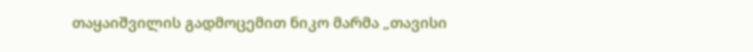თაყაიშვილის გადმოცემით ნიკო მარმა „თავისი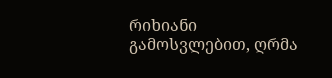რიხიანი გამოსვლებით, ღრმა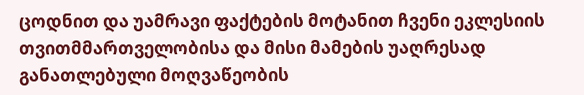ცოდნით და უამრავი ფაქტების მოტანით ჩვენი ეკლესიის თვითმმართველობისა და მისი მამების უაღრესად განათლებული მოღვაწეობის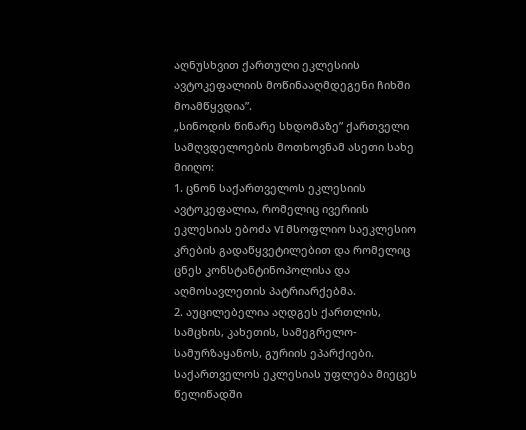აღნუსხვით ქართული ეკლესიის ავტოკეფალიის მოწინააღმდეგენი ჩიხში მოამწყვდია”.
„სინოდის წინარე სხდომაზე” ქართველი სამღვდელოების მოთხოვნამ ასეთი სახე მიიღო:
1. ცნონ საქართველოს ეკლესიის ავტოკეფალია, რომელიც ივერიის ეკლესიას ებოძა VI მსოფლიო საეკლესიო კრების გადაწყვეტილებით და რომელიც ცნეს კონსტანტინოპოლისა და აღმოსავლეთის პატრიარქებმა.
2. აუცილებელია აღდგეს ქართლის, სამცხის, კახეთის, სამეგრელო-სამურზაყანოს, გურიის ეპარქიები. საქართველოს ეკლესიას უფლება მიეცეს წელიწადში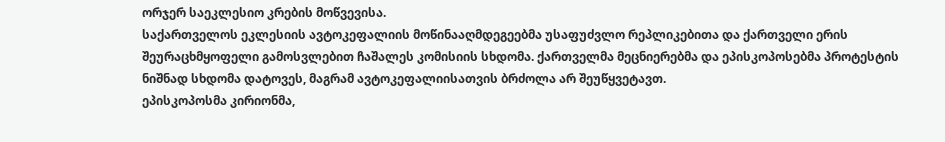ორჯერ საეკლესიო კრების მოწვევისა.
საქართველოს ეკლესიის ავტოკეფალიის მოწინააღმდეგეებმა უსაფუძვლო რეპლიკებითა და ქართველი ერის შეურაცხმყოფელი გამოსვლებით ჩაშალეს კომისიის სხდომა. ქართველმა მეცნიერებმა და ეპისკოპოსებმა პროტესტის ნიშნად სხდომა დატოვეს, მაგრამ ავტოკეფალიისათვის ბრძოლა არ შეუწყვეტავთ.
ეპისკოპოსმა კირიონმა,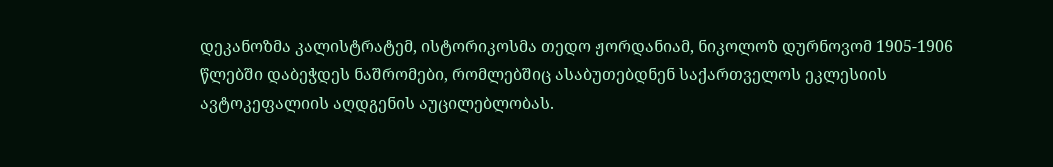დეკანოზმა კალისტრატემ, ისტორიკოსმა თედო ჟორდანიამ, ნიკოლოზ დურნოვომ 1905-1906 წლებში დაბეჭდეს ნაშრომები, რომლებშიც ასაბუთებდნენ საქართველოს ეკლესიის ავტოკეფალიის აღდგენის აუცილებლობას.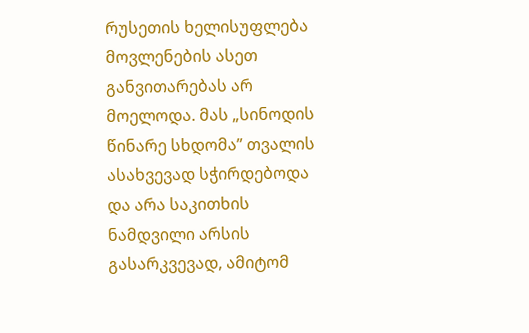რუსეთის ხელისუფლება მოვლენების ასეთ განვითარებას არ მოელოდა. მას „სინოდის წინარე სხდომა” თვალის ასახვევად სჭირდებოდა და არა საკითხის ნამდვილი არსის გასარკვევად, ამიტომ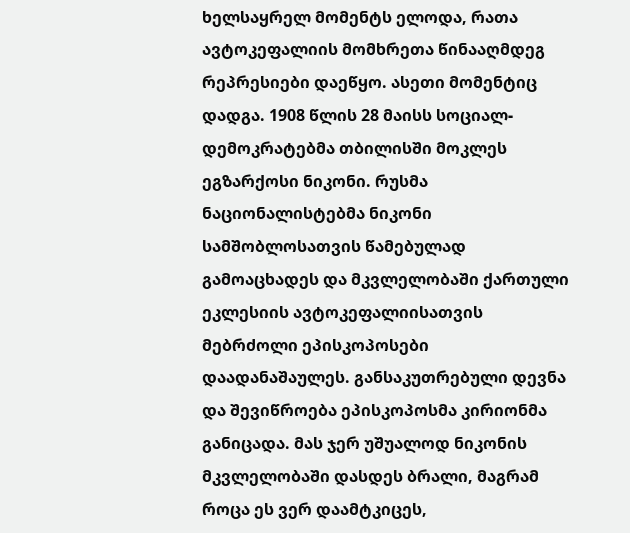ხელსაყრელ მომენტს ელოდა, რათა ავტოკეფალიის მომხრეთა წინააღმდეგ რეპრესიები დაეწყო. ასეთი მომენტიც დადგა. 1908 წლის 28 მაისს სოციალ-დემოკრატებმა თბილისში მოკლეს ეგზარქოსი ნიკონი. რუსმა ნაციონალისტებმა ნიკონი სამშობლოსათვის წამებულად გამოაცხადეს და მკვლელობაში ქართული ეკლესიის ავტოკეფალიისათვის მებრძოლი ეპისკოპოსები დაადანაშაულეს. განსაკუთრებული დევნა და შევიწროება ეპისკოპოსმა კირიონმა განიცადა. მას ჯერ უშუალოდ ნიკონის მკვლელობაში დასდეს ბრალი, მაგრამ როცა ეს ვერ დაამტკიცეს,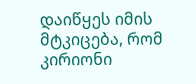დაიწყეს იმის მტკიცება, რომ კირიონი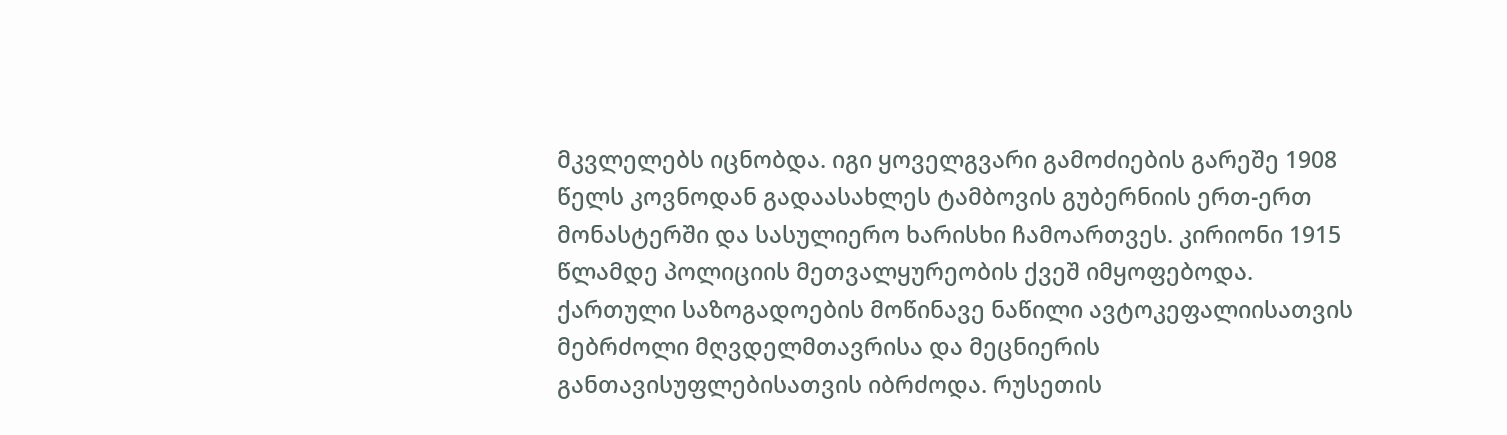მკვლელებს იცნობდა. იგი ყოველგვარი გამოძიების გარეშე 1908 წელს კოვნოდან გადაასახლეს ტამბოვის გუბერნიის ერთ-ერთ მონასტერში და სასულიერო ხარისხი ჩამოართვეს. კირიონი 1915 წლამდე პოლიციის მეთვალყურეობის ქვეშ იმყოფებოდა.
ქართული საზოგადოების მოწინავე ნაწილი ავტოკეფალიისათვის მებრძოლი მღვდელმთავრისა და მეცნიერის განთავისუფლებისათვის იბრძოდა. რუსეთის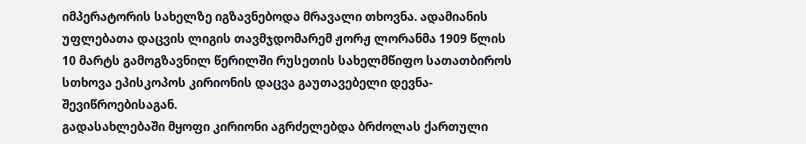იმპერატორის სახელზე იგზავნებოდა მრავალი თხოვნა. ადამიანის უფლებათა დაცვის ლიგის თავმჯდომარემ ჟორჟ ლორანმა 1909 წლის 10 მარტს გამოგზავნილ წერილში რუსეთის სახელმწიფო სათათბიროს სთხოვა ეპისკოპოს კირიონის დაცვა გაუთავებელი დევნა-შევიწროებისაგან.
გადასახლებაში მყოფი კირიონი აგრძელებდა ბრძოლას ქართული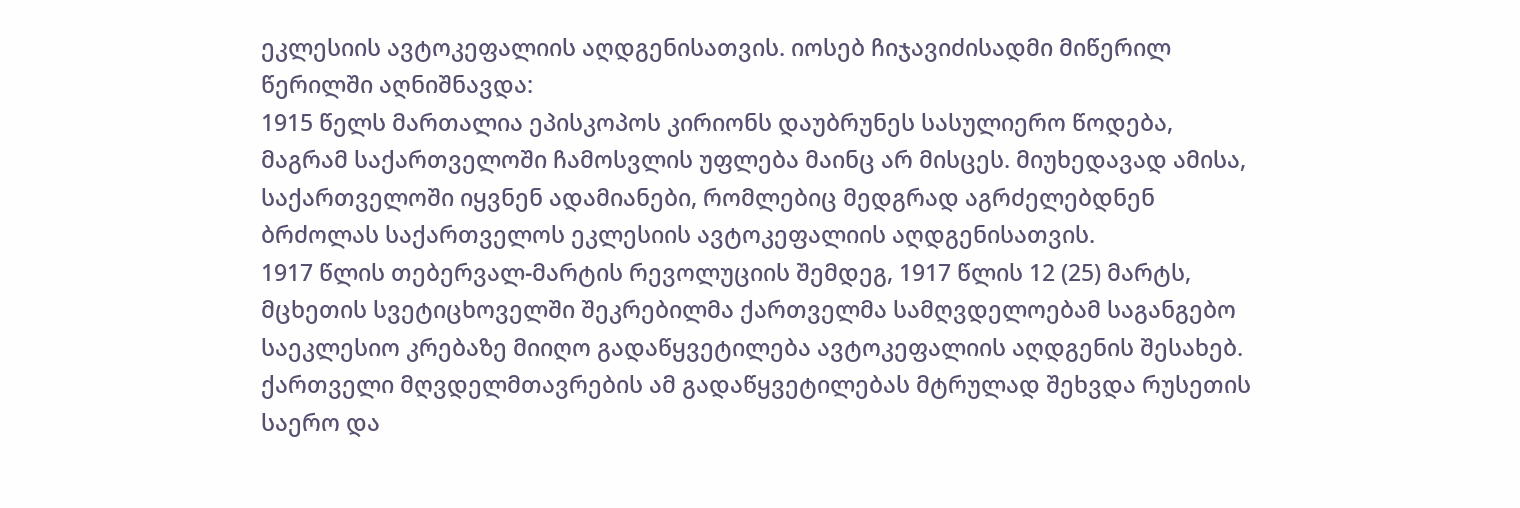ეკლესიის ავტოკეფალიის აღდგენისათვის. იოსებ ჩიჯავიძისადმი მიწერილ წერილში აღნიშნავდა:
1915 წელს მართალია ეპისკოპოს კირიონს დაუბრუნეს სასულიერო წოდება, მაგრამ საქართველოში ჩამოსვლის უფლება მაინც არ მისცეს. მიუხედავად ამისა, საქართველოში იყვნენ ადამიანები, რომლებიც მედგრად აგრძელებდნენ ბრძოლას საქართველოს ეკლესიის ავტოკეფალიის აღდგენისათვის.
1917 წლის თებერვალ-მარტის რევოლუციის შემდეგ, 1917 წლის 12 (25) მარტს, მცხეთის სვეტიცხოველში შეკრებილმა ქართველმა სამღვდელოებამ საგანგებო საეკლესიო კრებაზე მიიღო გადაწყვეტილება ავტოკეფალიის აღდგენის შესახებ.
ქართველი მღვდელმთავრების ამ გადაწყვეტილებას მტრულად შეხვდა რუსეთის საერო და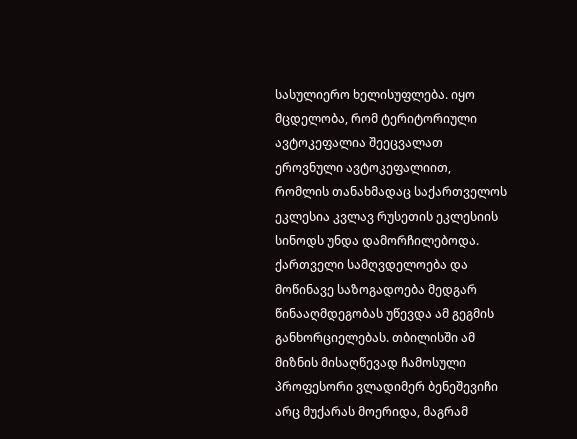სასულიერო ხელისუფლება. იყო მცდელობა, რომ ტერიტორიული ავტოკეფალია შეეცვალათ ეროვნული ავტოკეფალიით, რომლის თანახმადაც საქართველოს ეკლესია კვლავ რუსეთის ეკლესიის სინოდს უნდა დამორჩილებოდა. ქართველი სამღვდელოება და მოწინავე საზოგადოება მედგარ წინააღმდეგობას უწევდა ამ გეგმის განხორციელებას. თბილისში ამ მიზნის მისაღწევად ჩამოსული პროფესორი ვლადიმერ ბენეშევიჩი არც მუქარას მოერიდა, მაგრამ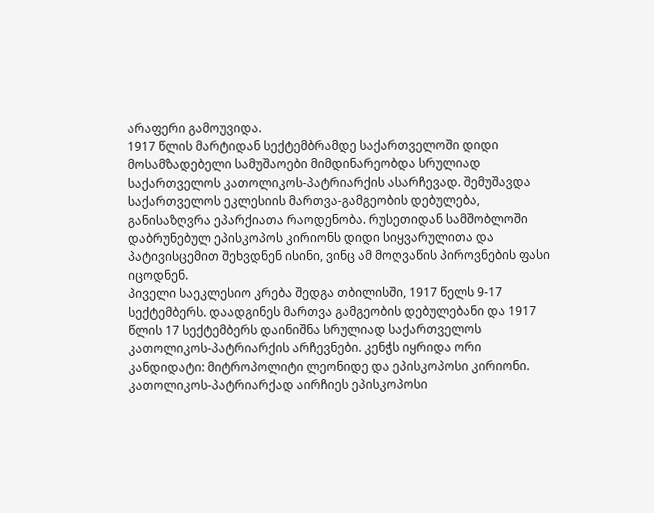არაფერი გამოუვიდა.
1917 წლის მარტიდან სექტემბრამდე საქართველოში დიდი მოსამზადებელი სამუშაოები მიმდინარეობდა სრულიად საქართველოს კათოლიკოს-პატრიარქის ასარჩევად. შემუშავდა საქართველოს ეკლესიის მართვა-გამგეობის დებულება, განისაზღვრა ეპარქიათა რაოდენობა. რუსეთიდან სამშობლოში დაბრუნებულ ეპისკოპოს კირიონს დიდი სიყვარულითა და პატივისცემით შეხვდნენ ისინი, ვინც ამ მოღვაწის პიროვნების ფასი იცოდნენ.
პიველი საეკლესიო კრება შედგა თბილისში, 1917 წელს 9-17 სექტემბერს. დაადგინეს მართვა გამგეობის დებულებანი და 1917 წლის 17 სექტემბერს დაინიშნა სრულიად საქართველოს კათოლიკოს-პატრიარქის არჩევნები. კენჭს იყრიდა ორი კანდიდატი: მიტროპოლიტი ლეონიდე და ეპისკოპოსი კირიონი. კათოლიკოს-პატრიარქად აირჩიეს ეპისკოპოსი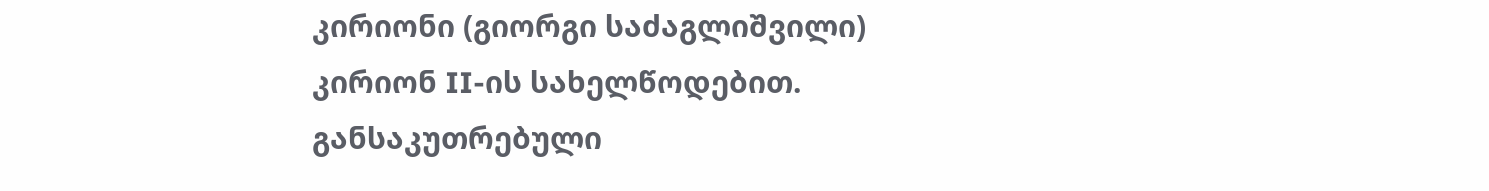კირიონი (გიორგი საძაგლიშვილი) კირიონ II-ის სახელწოდებით. განსაკუთრებული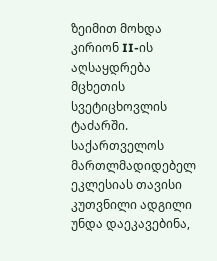ზეიმით მოხდა კირიონ II-ის აღსაყდრება მცხეთის სვეტიცხოვლის ტაძარში.
საქართველოს მართლმადიდებელ ეკლესიას თავისი კუთვნილი ადგილი უნდა დაეკავებინა,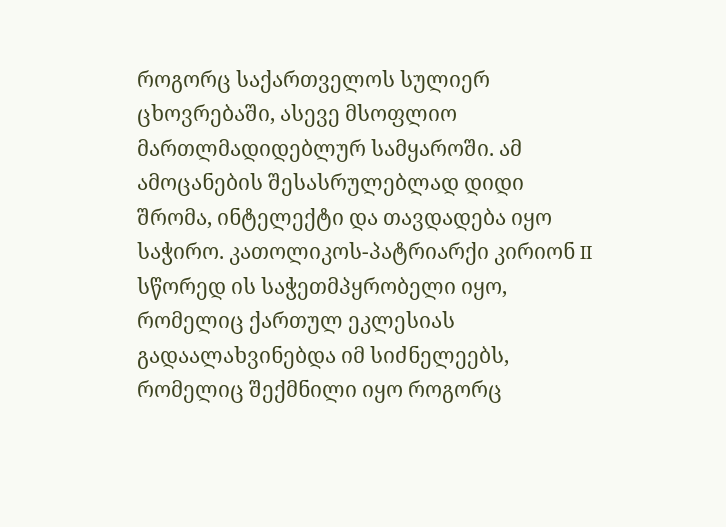როგორც საქართველოს სულიერ ცხოვრებაში, ასევე მსოფლიო მართლმადიდებლურ სამყაროში. ამ ამოცანების შესასრულებლად დიდი შრომა, ინტელექტი და თავდადება იყო საჭირო. კათოლიკოს-პატრიარქი კირიონ II სწორედ ის საჭეთმპყრობელი იყო, რომელიც ქართულ ეკლესიას გადაალახვინებდა იმ სიძნელეებს, რომელიც შექმნილი იყო როგორც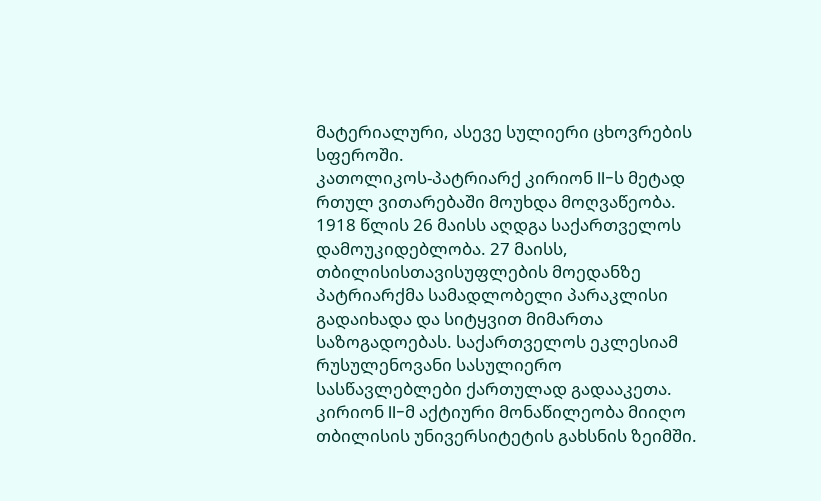მატერიალური, ასევე სულიერი ცხოვრების სფეროში.
კათოლიკოს-პატრიარქ კირიონ II-ს მეტად რთულ ვითარებაში მოუხდა მოღვაწეობა. 1918 წლის 26 მაისს აღდგა საქართველოს დამოუკიდებლობა. 27 მაისს, თბილისისთავისუფლების მოედანზე პატრიარქმა სამადლობელი პარაკლისი გადაიხადა და სიტყვით მიმართა საზოგადოებას. საქართველოს ეკლესიამ რუსულენოვანი სასულიერო სასწავლებლები ქართულად გადააკეთა. კირიონ II-მ აქტიური მონაწილეობა მიიღო თბილისის უნივერსიტეტის გახსნის ზეიმში.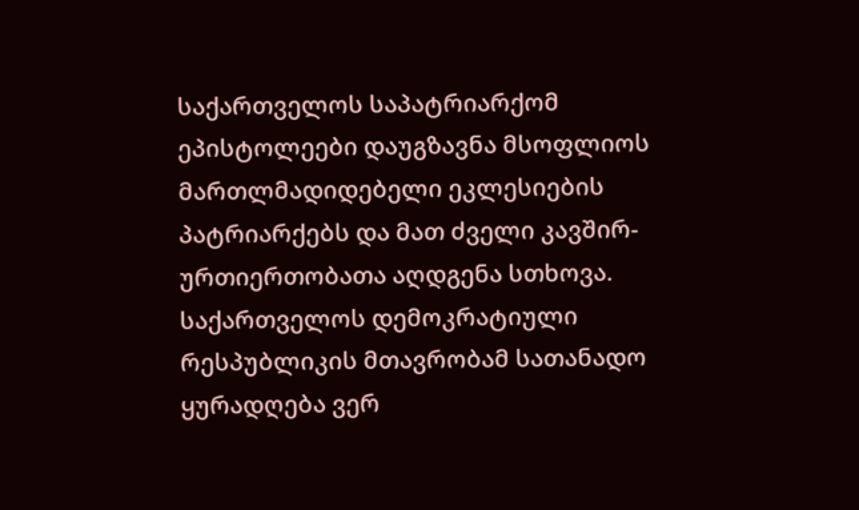საქართველოს საპატრიარქომ ეპისტოლეები დაუგზავნა მსოფლიოს მართლმადიდებელი ეკლესიების პატრიარქებს და მათ ძველი კავშირ-ურთიერთობათა აღდგენა სთხოვა.
საქართველოს დემოკრატიული რესპუბლიკის მთავრობამ სათანადო ყურადღება ვერ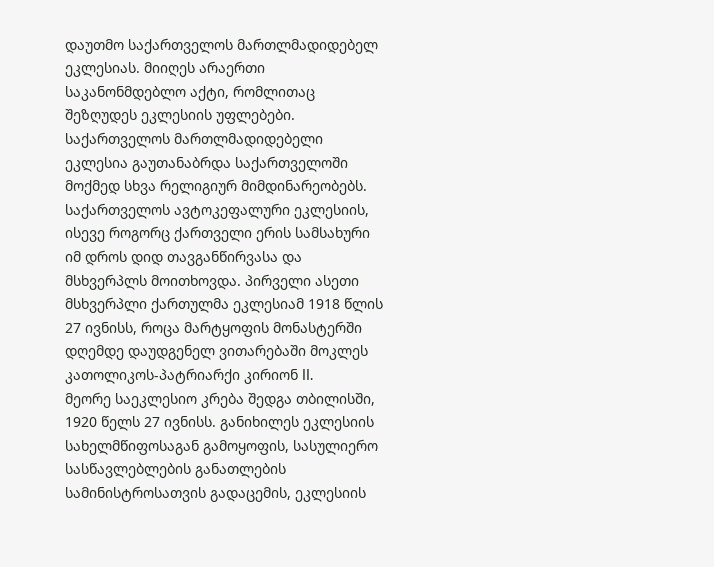დაუთმო საქართველოს მართლმადიდებელ ეკლესიას. მიიღეს არაერთი საკანონმდებლო აქტი, რომლითაც შეზღუდეს ეკლესიის უფლებები. საქართველოს მართლმადიდებელი ეკლესია გაუთანაბრდა საქართველოში მოქმედ სხვა რელიგიურ მიმდინარეობებს.
საქართველოს ავტოკეფალური ეკლესიის, ისევე როგორც ქართველი ერის სამსახური იმ დროს დიდ თავგანწირვასა და მსხვერპლს მოითხოვდა. პირველი ასეთი მსხვერპლი ქართულმა ეკლესიამ 1918 წლის 27 ივნისს, როცა მარტყოფის მონასტერში დღემდე დაუდგენელ ვითარებაში მოკლეს კათოლიკოს-პატრიარქი კირიონ II.
მეორე საეკლესიო კრება შედგა თბილისში, 1920 წელს 27 ივნისს. განიხილეს ეკლესიის სახელმწიფოსაგან გამოყოფის, სასულიერო სასწავლებლების განათლების სამინისტროსათვის გადაცემის, ეკლესიის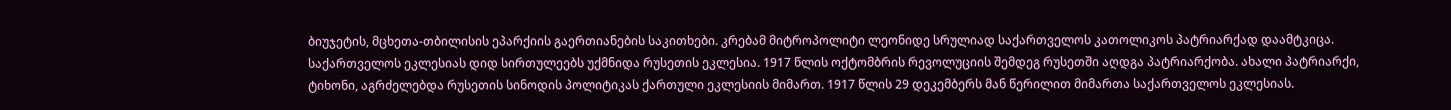ბიუჯეტის, მცხეთა-თბილისის ეპარქიის გაერთიანების საკითხები. კრებამ მიტროპოლიტი ლეონიდე სრულიად საქართველოს კათოლიკოს პატრიარქად დაამტკიცა.
საქართველოს ეკლესიას დიდ სირთულეებს უქმნიდა რუსეთის ეკლესია. 1917 წლის ოქტომბრის რევოლუციის შემდეგ რუსეთში აღდგა პატრიარქობა. ახალი პატრიარქი, ტიხონი, აგრძელებდა რუსეთის სინოდის პოლიტიკას ქართული ეკლესიის მიმართ. 1917 წლის 29 დეკემბერს მან წერილით მიმართა საქართველოს ეკლესიას.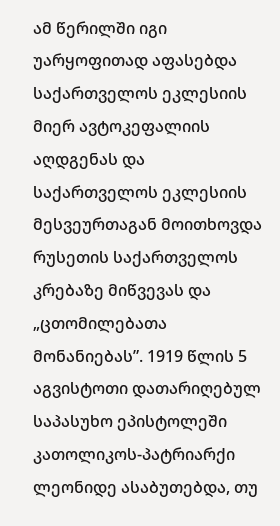ამ წერილში იგი უარყოფითად აფასებდა საქართველოს ეკლესიის მიერ ავტოკეფალიის აღდგენას და საქართველოს ეკლესიის მესვეურთაგან მოითხოვდა რუსეთის საქართველოს კრებაზე მიწვევას და „ცთომილებათა მონანიებას”. 1919 წლის 5 აგვისტოთი დათარიღებულ საპასუხო ეპისტოლეში კათოლიკოს-პატრიარქი ლეონიდე ასაბუთებდა, თუ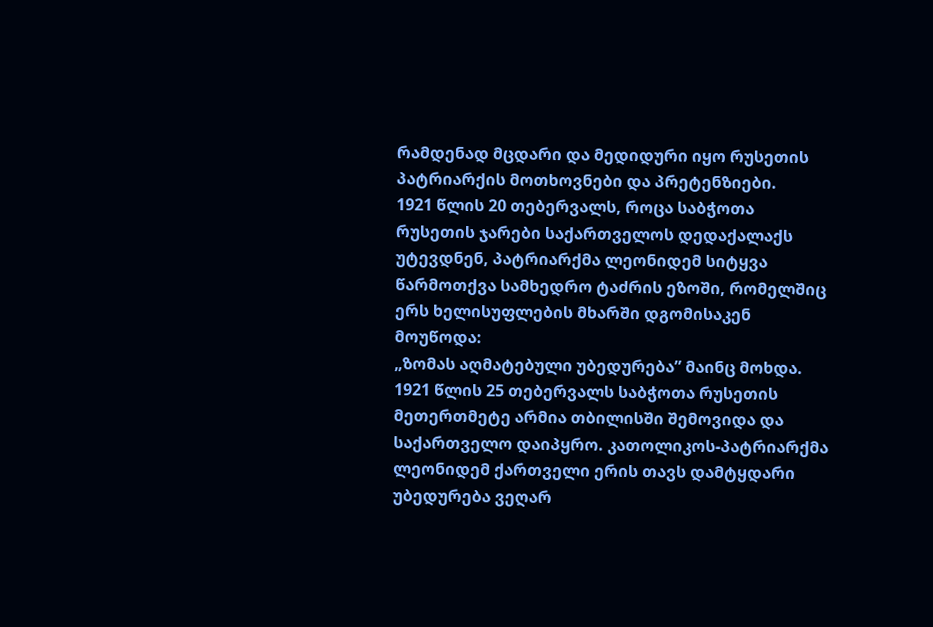რამდენად მცდარი და მედიდური იყო რუსეთის პატრიარქის მოთხოვნები და პრეტენზიები.
1921 წლის 20 თებერვალს, როცა საბჭოთა რუსეთის ჯარები საქართველოს დედაქალაქს უტევდნენ, პატრიარქმა ლეონიდემ სიტყვა წარმოთქვა სამხედრო ტაძრის ეზოში, რომელშიც ერს ხელისუფლების მხარში დგომისაკენ მოუწოდა:
„ზომას აღმატებული უბედურება” მაინც მოხდა. 1921 წლის 25 თებერვალს საბჭოთა რუსეთის მეთერთმეტე არმია თბილისში შემოვიდა და საქართველო დაიპყრო. კათოლიკოს-პატრიარქმა ლეონიდემ ქართველი ერის თავს დამტყდარი უბედურება ვეღარ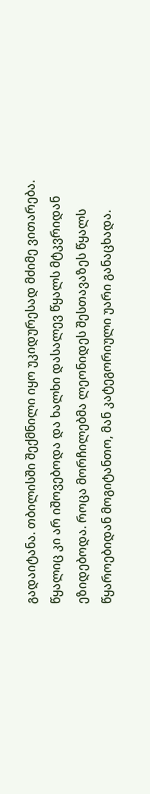გადაიტანა. თბილისში შექმნილი იყო უკიდურესად მძიმე ვითარება. წყალიც კი არ იშოვებოდა და ხალხი დასალევ წყალს მტკვრიდან ეზიდებოდა. როცა მორჩილებმა ლეონიდეს შესთავაზეს წყალს წყაროებიდან მოგიტანთო, მან კატეგორიული უარი განაცხადა.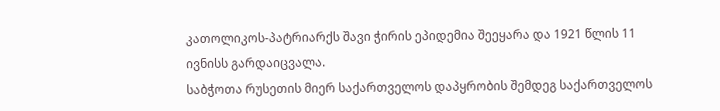კათოლიკოს-პატრიარქს შავი ჭირის ეპიდემია შეეყარა და 1921 წლის 11 ივნისს გარდაიცვალა.
საბჭოთა რუსეთის მიერ საქართველოს დაპყრობის შემდეგ საქართველოს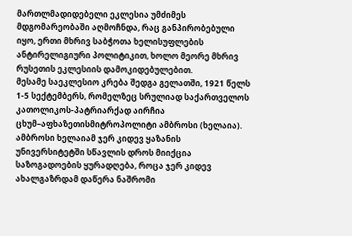მართლმადიდებელი ეკლესია უმძიმეს მდგომარეობაში აღმოჩნდა, რაც განპირობებული იყო, ერთი მხრივ საბჭოთა ხელისუფლების ანტირელიგიური პოლიტიკით, ხოლო მეორე მხრივ რუსეთის ეკლესიის დამოკიდებულებით.
მესამე საეკლესიო კრება შედგა გელათში, 1921 წელს 1-5 სექტემბერს, რომელზეც სრულიად საქართველოს კათოლიკოს-პატრიარქად აირჩია ცხუმ–აფხაზეთისმიტროპოლიტი ამბროსი (ხელაია).
ამბროსი ხელაიამ ჯერ კიდევ ყაზანის უნივერსიტეტში სწავლის დროს მიიქცია საზოგადოების ყურადღება, როცა ჯერ კიდევ ახალგაზრდამ დაწერა ნაშრომი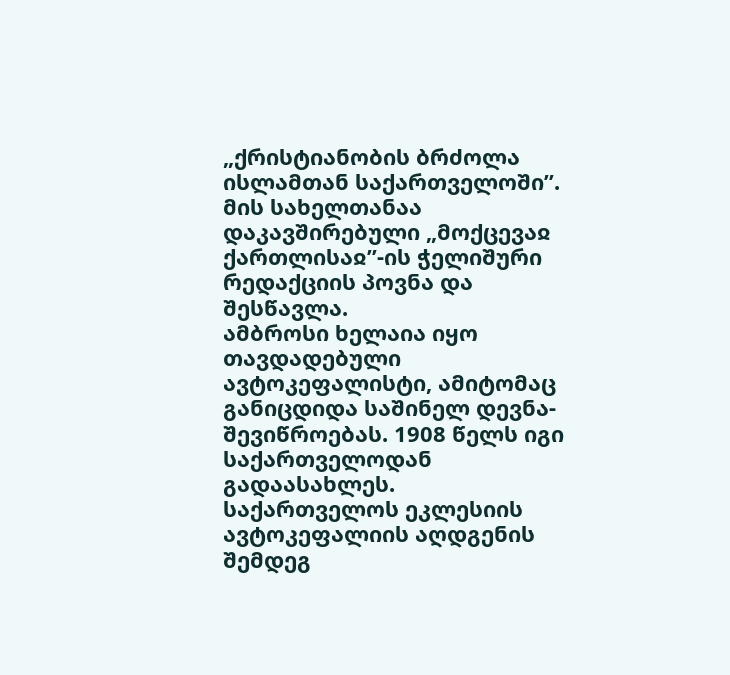„ქრისტიანობის ბრძოლა ისლამთან საქართველოში”. მის სახელთანაა დაკავშირებული „მოქცევაჲ ქართლისაჲ”-ის ჭელიშური რედაქციის პოვნა და შესწავლა.
ამბროსი ხელაია იყო თავდადებული ავტოკეფალისტი, ამიტომაც განიცდიდა საშინელ დევნა-შევიწროებას. 1908 წელს იგი საქართველოდან გადაასახლეს. საქართველოს ეკლესიის ავტოკეფალიის აღდგენის შემდეგ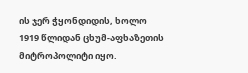ის ჯერ ჭყონდიდის, ხოლო 1919 წლიდან ცხუმ-აფხაზეთის მიტროპოლიტი იყო.